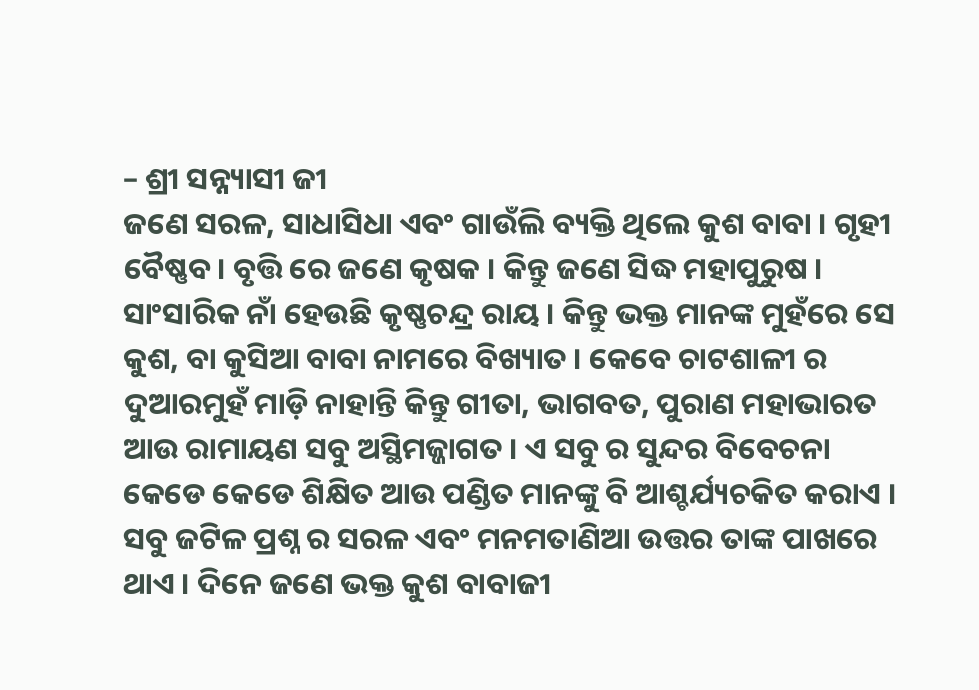– ଶ୍ରୀ ସନ୍ନ୍ୟାସୀ ଜୀ
ଜଣେ ସରଳ, ସାଧାସିଧା ଏବଂ ଗାଉଁଲି ବ୍ୟକ୍ତି ଥିଲେ କୁଶ ବାବା । ଗୃହୀ ବୈଷ୍ଣବ। ବୃତ୍ତି ରେ ଜଣେ କୃଷକ । କିନ୍ତୁ ଜଣେ ସିଦ୍ଧ ମହାପୁରୁଷ । ସାଂସାରିକ ନାଁ ହେଉଛି କୃଷ୍ଣଚନ୍ଦ୍ର ରାୟ । କିନ୍ତୁ ଭକ୍ତ ମାନଙ୍କ ମୁହଁରେ ସେ କୁଶ, ବା କୁସିଆ ବାବା ନାମରେ ବିଖ୍ୟାତ । କେବେ ଚାଟଶାଳୀ ର ଦୁଆରମୁହଁ ମାଡ଼ି ନାହାନ୍ତି କିନ୍ତୁ ଗୀତା, ଭାଗବତ, ପୁରାଣ ମହାଭାରତ ଆଉ ରାମାୟଣ ସବୁ ଅସ୍ଥିମଜ୍ଜାଗତ । ଏ ସବୁ ର ସୁନ୍ଦର ବିବେଚନା କେଡେ କେଡେ ଶିକ୍ଷିତ ଆଉ ପଣ୍ଡିତ ମାନଙ୍କୁ ବି ଆଶ୍ଚର୍ଯ୍ୟଚକିତ କରାଏ । ସବୁ ଜଟିଳ ପ୍ରଶ୍ନ ର ସରଳ ଏବଂ ମନମତାଣିଆ ଉତ୍ତର ତାଙ୍କ ପାଖରେ ଥାଏ । ଦିନେ ଜଣେ ଭକ୍ତ କୁଶ ବାବାଜୀ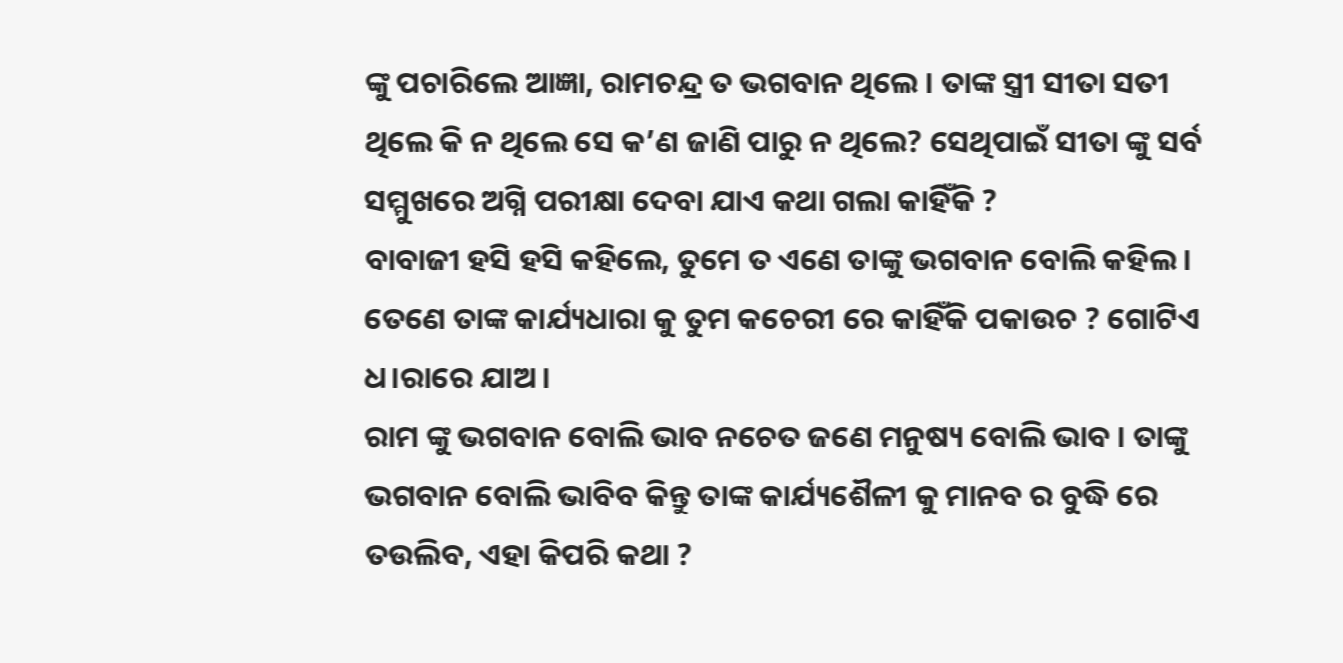ଙ୍କୁ ପଚାରିଲେ ଆଜ୍ଞା, ରାମଚନ୍ଦ୍ର ତ ଭଗବାନ ଥିଲେ । ତାଙ୍କ ସ୍ତ୍ରୀ ସୀତା ସତୀ ଥିଲେ କି ନ ଥିଲେ ସେ କ’ଣ ଜାଣି ପାରୁ ନ ଥିଲେ? ସେଥିପାଇଁ ସୀତା ଙ୍କୁ ସର୍ବ ସମ୍ମୁଖରେ ଅଗ୍ନି ପରୀକ୍ଷା ଦେବା ଯାଏ କଥା ଗଲା କାହିଁକି ?
ବାବାଜୀ ହସି ହସି କହିଲେ, ତୁମେ ତ ଏଣେ ତାଙ୍କୁ ଭଗବାନ ବୋଲି କହିଲ । ତେଣେ ତାଙ୍କ କାର୍ଯ୍ୟଧାରା କୁ ତୁମ କଚେରୀ ରେ କାହିଁକି ପକାଉଚ ? ଗୋଟିଏ ଧ।ରାରେ ଯାଅ ।
ରାମ ଙ୍କୁ ଭଗବାନ ବୋଲି ଭାବ ନଚେତ ଜଣେ ମନୁଷ୍ୟ ବୋଲି ଭାବ । ତାଙ୍କୁ ଭଗବାନ ବୋଲି ଭାବିବ କିନ୍ତୁ ତାଙ୍କ କାର୍ଯ୍ୟଶୈଳୀ କୁ ମାନବ ର ବୁଦ୍ଧି ରେ ତଉଲିବ, ଏହା କିପରି କଥା ?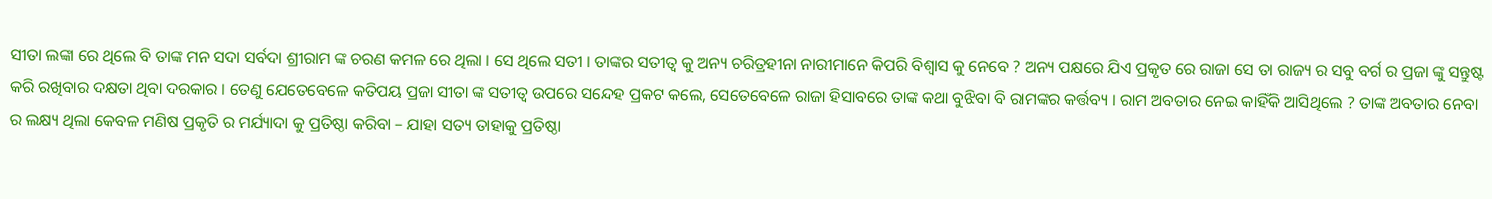ସୀତା ଲଙ୍କା ରେ ଥିଲେ ବି ତାଙ୍କ ମନ ସଦା ସର୍ବଦା ଶ୍ରୀରାମ ଙ୍କ ଚରଣ କମଳ ରେ ଥିଲା । ସେ ଥିଲେ ସତୀ । ତାଙ୍କର ସତୀତ୍ୱ କୁ ଅନ୍ୟ ଚରିତ୍ରହୀନା ନାରୀମାନେ କିପରି ବିଶ୍ୱାସ କୁ ନେବେ ? ଅନ୍ୟ ପକ୍ଷରେ ଯିଏ ପ୍ରକୃତ ରେ ରାଜା ସେ ତା ରାଜ୍ୟ ର ସବୁ ବର୍ଗ ର ପ୍ରଜା ଙ୍କୁ ସନ୍ତୁଷ୍ଟ କରି ରଖିବାର ଦକ୍ଷତା ଥିବା ଦରକାର । ତେଣୁ ଯେତେବେଳେ କତିପୟ ପ୍ରଜା ସୀତା ଙ୍କ ସତୀତ୍ୱ ଉପରେ ସନ୍ଦେହ ପ୍ରକଟ କଲେ, ସେତେବେଳେ ରାଜା ହିସାବରେ ତାଙ୍କ କଥା ବୁଝିବା ବି ରାମଙ୍କର କର୍ତ୍ତବ୍ୟ । ରାମ ଅବତାର ନେଇ କାହିଁକି ଆସିଥିଲେ ? ତାଙ୍କ ଅବତାର ନେବା ର ଲକ୍ଷ୍ୟ ଥିଲା କେବଳ ମଣିଷ ପ୍ରକୃତି ର ମର୍ଯ୍ୟାଦା କୁ ପ୍ରତିଷ୍ଠା କରିବା – ଯାହା ସତ୍ୟ ତାହାକୁ ପ୍ରତିଷ୍ଠା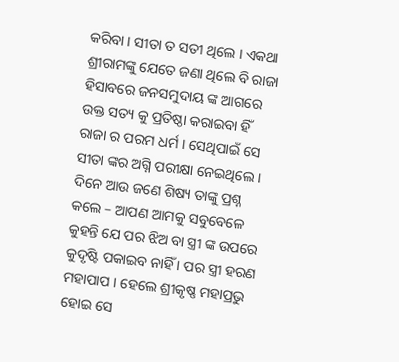କରିବା । ସୀତା ତ ସତୀ ଥିଲେ । ଏକଥା ଶ୍ରୀରାମଙ୍କୁ ଯେତେ ଜଣା ଥିଲେ ବି ରାଜା ହିସାବରେ ଜନସମୁଦାୟ ଙ୍କ ଆଗରେ ଉକ୍ତ ସତ୍ୟ କୁ ପ୍ରତିଷ୍ଠା କରାଇବା ହିଁ ରାଜା ର ପରମ ଧର୍ମ । ସେଥିପାଇଁ ସେ ସୀତା ଙ୍କର ଅଗ୍ନି ପରୀକ୍ଷା ନେଇଥିଲେ ।
ଦିନେ ଆଉ ଜଣେ ଶିଷ୍ୟ ତାଙ୍କୁ ପ୍ରଶ୍ନ କଲେ – ଆପଣ ଆମକୁ ସବୁବେଳେ କୁହନ୍ତି ଯେ ପର ଝିଅ ବା ସ୍ତ୍ରୀ ଙ୍କ ଉପରେ କୁଦୃଷ୍ଟି ପକାଇବ ନାହିଁ । ପର ସ୍ତ୍ରୀ ହରଣ ମହାପାପ । ହେଲେ ଶ୍ରୀକୃଷ୍ଣ ମହାପ୍ରଭୁ ହୋଇ ସେ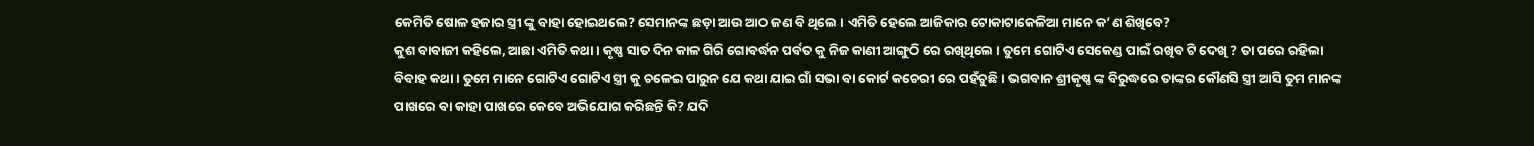କେମିତି ଷୋଳ ହଜାର ସ୍ତ୍ରୀ ଙ୍କୁ ବାହା ହୋଇଥଲେ? ସେମାନଙ୍କ ଛଡ଼ା ଆଉ ଆଠ ଜଣ ବି ଥିଲେ । ଏମିତି ହେଲେ ଆଜିକାର ଟୋକାଟାକେଳିଆ ମାନେ କ’ଣ ଶିଖିବେ?
କୁଶ ବାବାଜୀ କହିଲେ, ଆଛା ଏମିତି କଥା । କୃଷ୍ଣ ସାତ ଦିନ କାଳ ଗିରି ଗୋବର୍ଦ୍ଧନ ପର୍ବତ କୁ ନିଜ କାଣୀ ଆଙ୍ଗୁଠି ରେ ରଖିଥିଲେ । ତୁମେ ଗୋଟିଏ ସେକେଣ୍ଡ ପାଇଁ ରଖିବ ଟି ଦେଖି ? ତା ପରେ ରହିଲା ବିବାହ କଥା । ତୁମେ ମାନେ ଗୋଟିଏ ଗୋଟିଏ ସ୍ତ୍ରୀ କୁ ଚଳେଇ ପାରୁନ ଯେ କଥା ଯାଇ ଗାଁ ସଭା ବା କୋର୍ଟ କଚେରୀ ରେ ପହଁଚୁଛି । ଭଗବାନ ଶ୍ରୀକୃଷ୍ଣ ଙ୍କ ବିରୁଦ୍ଧରେ ତାଙ୍କର କୌଣସି ସ୍ତ୍ରୀ ଆସି ତୁମ ମାନଙ୍କ ପାଖରେ ବା କାହା ପାଖରେ କେବେ ଅଭିଯୋଗ କରିଛନ୍ତି କି? ଯଦି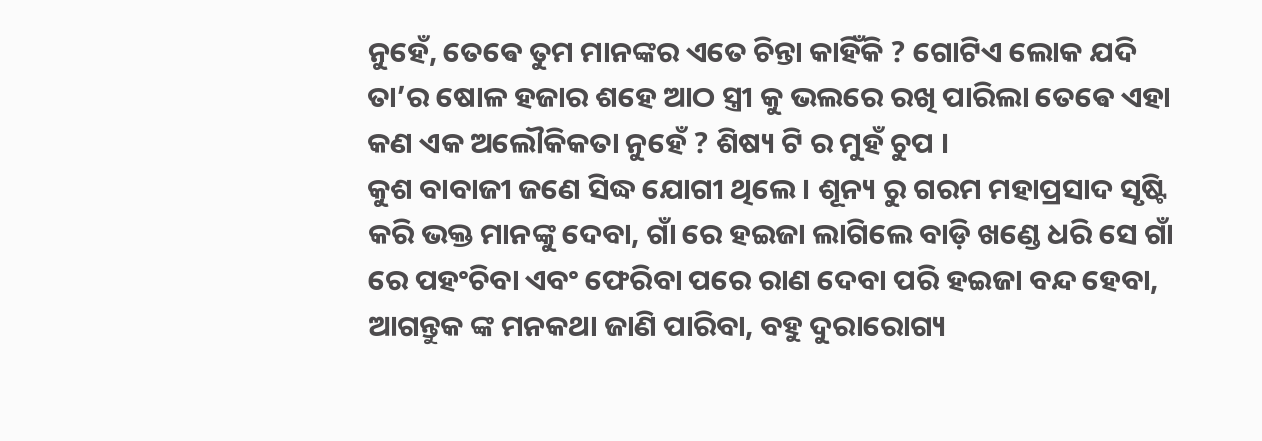ନୁହେଁ, ତେଵେ ତୁମ ମାନଙ୍କର ଏତେ ଚିନ୍ତା କାହିଁକି ? ଗୋଟିଏ ଲୋକ ଯଦି ତା’ର ଷୋଳ ହଜାର ଶହେ ଆଠ ସ୍ତ୍ରୀ କୁ ଭଲରେ ରଖି ପାରିଲା ତେଵେ ଏହା କଣ ଏକ ଅଲୌକିକତା ନୁହେଁ ? ଶିଷ୍ୟ ଟି ର ମୁହଁ ଚୁପ ।
କୁଶ ବାବାଜୀ ଜଣେ ସିଦ୍ଧ ଯୋଗୀ ଥିଲେ । ଶୂନ୍ୟ ରୁ ଗରମ ମହାପ୍ରସାଦ ସୃଷ୍ଟି କରି ଭକ୍ତ ମାନଙ୍କୁ ଦେବା, ଗାଁ ରେ ହଇଜା ଲାଗିଲେ ବାଡ଼ି ଖଣ୍ଡେ ଧରି ସେ ଗାଁ ରେ ପହଂଚିବା ଏବଂ ଫେରିବା ପରେ ରାଣ ଦେବା ପରି ହଇଜା ବନ୍ଦ ହେବା, ଆଗନ୍ତୁକ ଙ୍କ ମନକଥା ଜାଣି ପାରିବା, ବହୁ ଦୁରାରୋଗ୍ୟ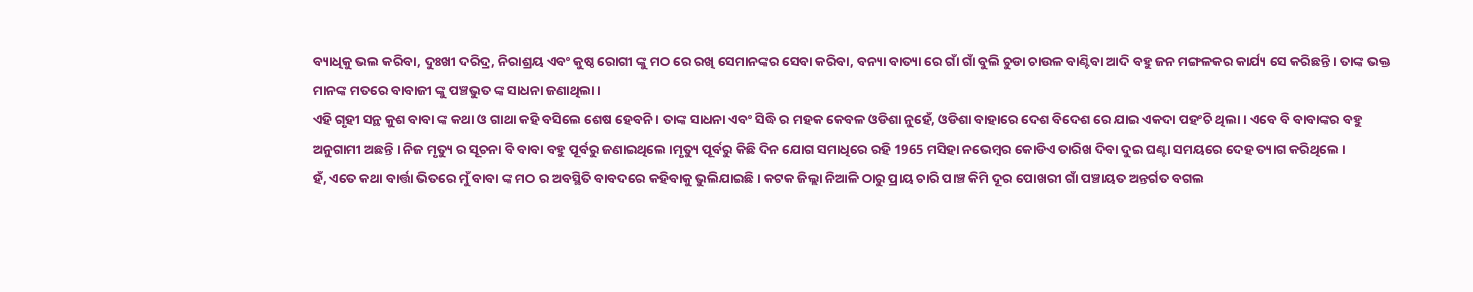ବ୍ୟାଧିକୁ ଭଲ କରିବା, ଦୁଃଖୀ ଦରିଦ୍ର, ନିରାଶ୍ରୟ ଏବଂ କୁଷ୍ଠ ରୋଗୀ ଙ୍କୁ ମଠ ରେ ରଖି ସେମାନଙ୍କର ସେବା କରିବା, ବନ୍ୟା ବାତ୍ୟା ରେ ଗାଁ ଗାଁ ବୁଲି ଚୁଡା ଚାଉଳ ବାଣ୍ଟିବା ଆଦି ବହୁ ଜନ ମଙ୍ଗଳକର କାର୍ଯ୍ୟ ସେ କରିଛନ୍ତି । ତାଙ୍କ ଭକ୍ତ ମାନଙ୍କ ମତରେ ବାବାଜୀ ଙ୍କୁ ପଞ୍ଚଭୁତ ଙ୍କ ସାଧନା ଜଣାଥିଲା ।
ଏହି ଗୃହୀ ସନ୍ଥ କୁଶ ବାବା ଙ୍କ କଥା ଓ ଗାଥା କହି ବସିଲେ ଶେଷ ହେବନି । ତାଙ୍କ ସାଧନା ଏବଂ ସିଦ୍ଧି ର ମହକ କେବଳ ଓଡିଶା ନୁହେଁ, ଓଡିଶା ବାହାରେ ଦେଶ ବିଦେଶ ରେ ଯାଇ ଏକଦା ପହଂଚି ଥିଲା । ଏବେ ବି ବାବାଙ୍କର ବହୁ ଅନୁଗାମୀ ଅଛନ୍ତି । ନିଜ ମୃତ୍ୟୁ ର ସୂଚନା ବି ବାବା ବହୁ ପୂର୍ବରୁ ଜଣାଇଥିଲେ ।ମୃତ୍ୟୁ ପୂର୍ବରୁ କିଛି ଦିନ ଯୋଗ ସମାଧିରେ ରହି 1965 ମସିହା ନଭେମ୍ବର କୋଡିଏ ତାରିଖ ଦିବା ଦୁଇ ଘଣ୍ଟା ସମୟରେ ଦେହ ତ୍ୟାଗ କରିଥିଲେ ।
ହଁ, ଏତେ କଥା ବାର୍ତ୍ତା ଭିତରେ ମୁଁ ବାବା ଙ୍କ ମଠ ର ଅବସ୍ଥିତି ବାବଦରେ କହିବାକୁ ଭୁଲିଯାଇଛି । କଟକ ଜିଲ୍ଲା ନିଆଳି ଠାରୁ ପ୍ରାୟ ଚାରି ପାଞ୍ଚ କିମି ଦୂର ପୋଖରୀ ଗାଁ ପଞ୍ଚାୟତ ଅନ୍ତର୍ଗତ ବଗଲ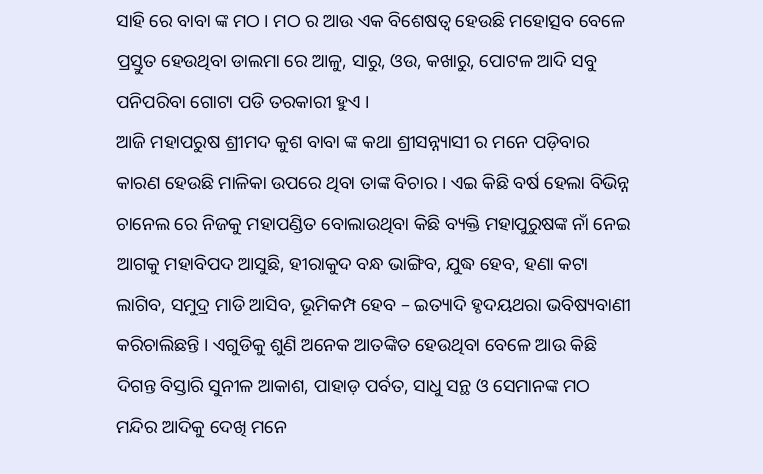ସାହି ରେ ବାବା ଙ୍କ ମଠ । ମଠ ର ଆଉ ଏକ ବିଶେଷତ୍ୱ ହେଉଛି ମହୋତ୍ସବ ବେଳେ ପ୍ରସ୍ତୁତ ହେଉଥିବା ଡାଲମା ରେ ଆଳୁ, ସାରୁ, ଓଉ, କଖାରୁ, ପୋଟଳ ଆଦି ସବୁ ପନିପରିବା ଗୋଟା ପଡି ତରକାରୀ ହୁଏ ।
ଆଜି ମହାପରୁଷ ଶ୍ରୀମଦ କୁଶ ବାବା ଙ୍କ କଥା ଶ୍ରୀସନ୍ନ୍ୟାସୀ ର ମନେ ପଡ଼ିବାର କାରଣ ହେଉଛି ମାଳିକା ଉପରେ ଥିବା ତାଙ୍କ ବିଚାର । ଏଇ କିଛି ବର୍ଷ ହେଲା ବିଭିନ୍ନ ଚାନେଲ ରେ ନିଜକୁ ମହାପଣ୍ଡିତ ବୋଲାଉଥିବା କିଛି ବ୍ୟକ୍ତି ମହାପୁରୁଷଙ୍କ ନାଁ ନେଇ ଆଗକୁ ମହାବିପଦ ଆସୁଛି, ହୀରାକୁଦ ବନ୍ଧ ଭାଙ୍ଗିବ, ଯୁଦ୍ଧ ହେବ, ହଣା କଟା ଲାଗିବ, ସମୁଦ୍ର ମାଡି ଆସିବ, ଭୂମିକମ୍ପ ହେବ – ଇତ୍ୟାଦି ହୃଦୟଥରା ଭବିଷ୍ୟବାଣୀ କରିଚାଲିଛନ୍ତି । ଏଗୁଡିକୁ ଶୁଣି ଅନେକ ଆତଙ୍କିତ ହେଉଥିବା ବେଳେ ଆଉ କିଛି ଦିଗନ୍ତ ବିସ୍ତାରି ସୁନୀଳ ଆକାଶ, ପାହାଡ଼ ପର୍ବତ, ସାଧୁ ସନ୍ଥ ଓ ସେମାନଙ୍କ ମଠ ମନ୍ଦିର ଆଦିକୁ ଦେଖି ମନେ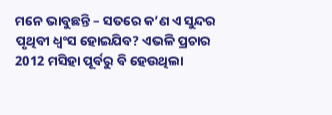ମନେ ଭାବୁଛନ୍ତି – ସତରେ କ’ଣ ଏ ସୁନ୍ଦର ପୃଥିବୀ ଧ୍ବଂସ ହୋଇଯିବ? ଏଭଳି ପ୍ରଚାର 2012 ମସିହା ପୂର୍ବରୁ ବି ହେଉଥିଲା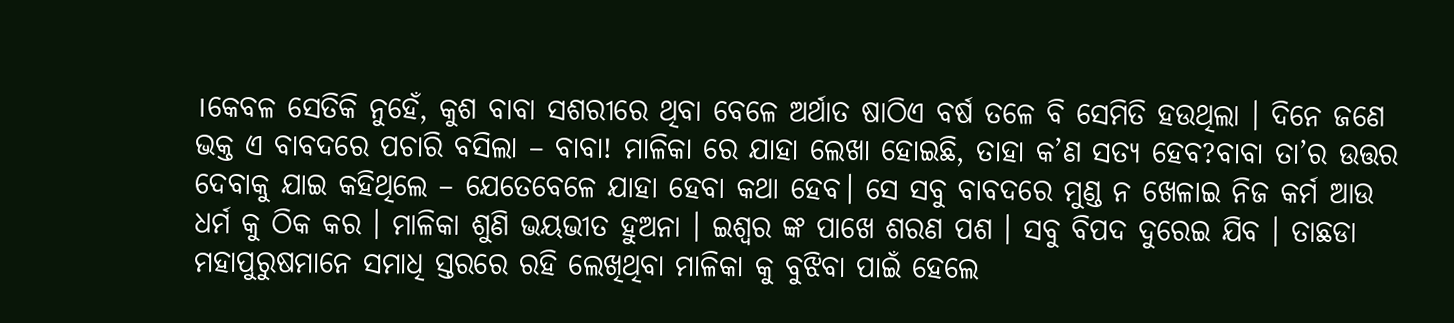।କେବଳ ସେତିକି ନୁହେଁ, କୁଶ ବାବା ସଶରୀରେ ଥିବା ବେଳେ ଅର୍ଥାତ ଷାଠିଏ ବର୍ଷ ତଳେ ବି ସେମିତି ହଉଥିଲା । ଦିନେ ଜଣେ ଭକ୍ତ ଏ ବାବଦରେ ପଚାରି ବସିଲା – ବାବା! ମାଳିକା ରେ ଯାହା ଲେଖା ହୋଇଛି, ତାହା କ’ଣ ସତ୍ୟ ହେବ?ବାବା ତା’ର ଉତ୍ତର ଦେବାକୁ ଯାଇ କହିଥିଲେ – ଯେତେବେଳେ ଯାହା ହେବା କଥା ହେବ। ସେ ସବୁ ବାବଦରେ ମୁଣ୍ଡ ନ ଖେଳାଇ ନିଜ କର୍ମ ଆଉ ଧର୍ମ କୁ ଠିକ କର । ମାଳିକା ଶୁଣି ଭୟଭୀତ ହୁଅନା । ଇଶ୍ୱର ଙ୍କ ପାଖେ ଶରଣ ପଶ । ସବୁ ବିପଦ ଦୁରେଇ ଯିବ । ତାଛଡା ମହାପୁରୁଷମାନେ ସମାଧି ସ୍ତରରେ ରହି ଲେଖିଥିବା ମାଳିକା କୁ ବୁଝିବା ପାଇଁ ହେଲେ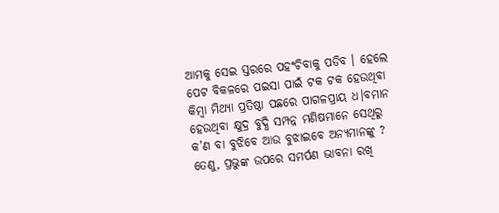ଆମକୁ ସେଇ ସ୍ତରରେ ପହଂଚିବାକୁ ପଡିବ । ହେଲେ ପେଟ ବିକଳରେ ପଇସା ପାଇଁ ଟକ ଟକ ହେଉଥିବା କିମ୍ବା ମିଥ୍ୟା ପ୍ରତିଷ୍ଠା ପଛରେ ପାଗଳପ୍ରାୟ ଧ।ବମାନ ହେଉଥିବା କ୍ଷୁଦ୍ର ବୁଦ୍ଧି ସମ୍ପନ୍ନ ମଣିଷମାନେ ସେଥିରୁ କ’ଣ ବା ବୁଝିବେ ଆଉ ବୁଝାଇବେ ଅନ୍ୟମାନଙ୍କୁ ? ତେଣୁ, ପ୍ରଭୁଙ୍କ ଉପରେ ସମର୍ପଣ ଭାବନା ରଖି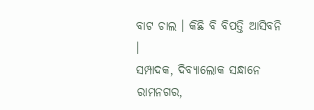ବାଟ ଚାଲ । କିଛି ବି ବିପତ୍ତି ଆସିବନି ।
ସମ୍ପାଦକ, ଦିବ୍ୟାଲୋକ ସନ୍ଧାନେ ରାମନଗର,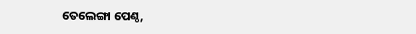ତେଲେଙ୍ଗା ପେଣ୍ଠ,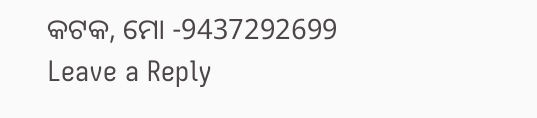କଟକ, ମୋ -9437292699
Leave a Reply